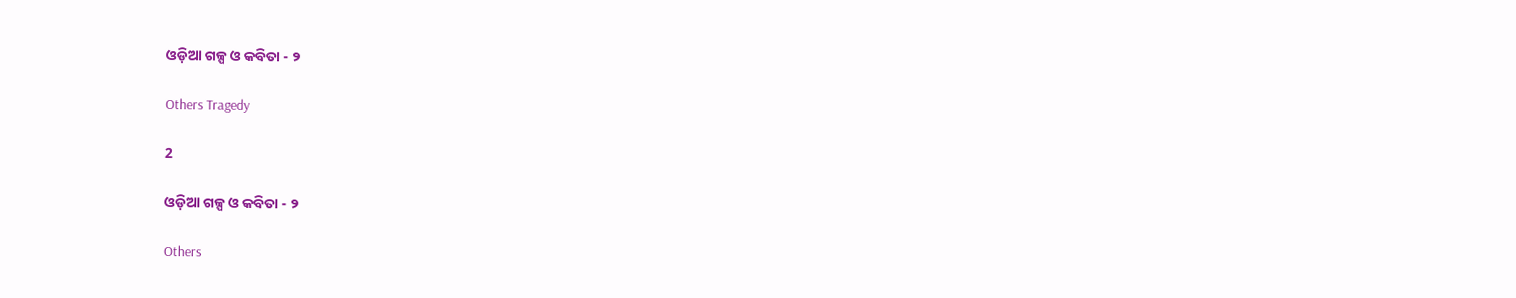ଓଡ଼ିଆ ଗଳ୍ପ ଓ କବିତା - ୨

Others Tragedy

2

ଓଡ଼ିଆ ଗଳ୍ପ ଓ କବିତା - ୨

Others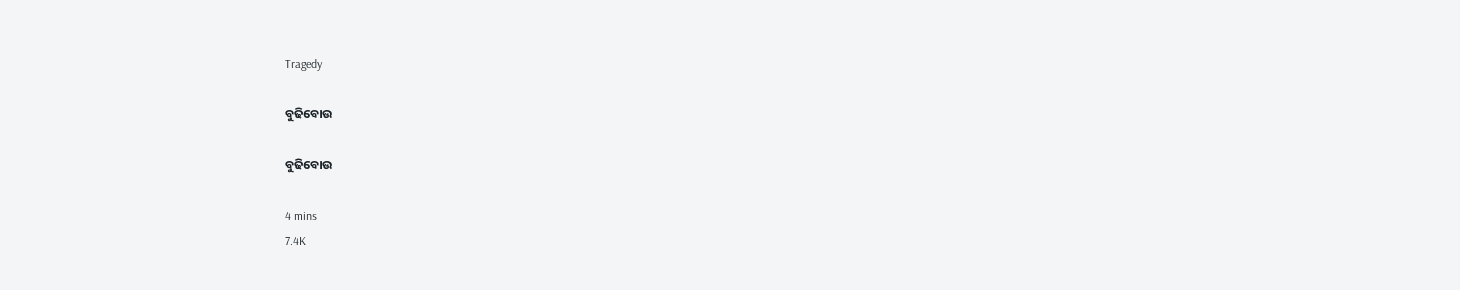Tragedy

ବୁଢିବୋଉ

ବୁଢିବୋଉ

4 mins
7.4K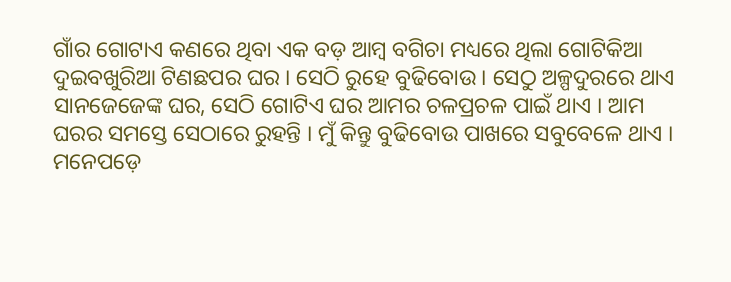ଗାଁର ଗୋଟାଏ କଣରେ ଥିବା ଏକ ବଡ଼ ଆମ୍ବ ବଗିଚା ମଧ୍ୟରେ ଥିଲା ଗୋଟିକିଆ ଦୁଇବଖୁରିଆ ଟିଣଛପର ଘର । ସେଠି ରୁହେ ବୁଢିବୋଉ । ସେଠୁ ଅଳ୍ପଦୁରରେ ଥାଏ ସାନଜେଜେଙ୍କ ଘର, ସେଠି ଗୋଟିଏ ଘର ଆମର ଚଳପ୍ରଚଳ ପାଇଁ ଥାଏ । ଆମ ଘରର ସମସ୍ତେ ସେଠାରେ ରୁହନ୍ତି । ମୁଁ କିନ୍ତୁ ବୁଢିବୋଉ ପାଖରେ ସବୁବେଳେ ଥାଏ । ମନେପଡ଼େ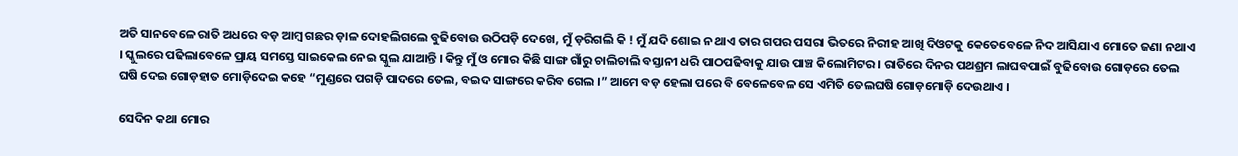ଅତି ସାନବେଳେ ରାତି ଅଧରେ ବଡ଼ ଆମ୍ବ ଗଛର ଡ଼ାଳ ଦୋହଲିଗଲେ ବୁଢିବୋଉ ଉଠିପଡ଼ି ଦେଖେ, ମୁଁ ଡ଼ରିଗଲି କି ! ମୁଁ ଯଦି ଶୋଇ ନ ଥାଏ ତାର ଗପର ପସରା ଭିତରେ ନିରୀହ ଆଖି ଦିଓଟକୁ କେତେବେଳେ ନିଦ ଆସିଯାଏ ମୋତେ ଜଣା ନଥାଏ । ସ୍କୁଲରେ ପଢିଲାବେଳେ ପ୍ରାୟ ସମସ୍ତେ ସାଇକେଲ ନେଇ ସ୍କୁଲ ଯାଆନ୍ତି । କିନ୍ତୁ ମୁଁ ଓ ମୋର କିଛି ସାଙ୍ଗ ଗାଁରୁ ଚାଲିଚାଲି ବସ୍ତାନୀ ଧରି ପାଠପଢିବାକୁ ଯାଉ ପାଞ୍ଚ କିଲୋମିଟର । ରାତିରେ ଦିନର ପଥଶ୍ରମ ଲାଘବପାଇଁ ବୁଢିବୋଉ ଗୋଡ଼ରେ ତେଲ ଘଷି ଦେଇ ଗୋଡ଼ହାତ ମୋଡ଼ିଦେଇ କହେ “ମୁଣ୍ଡରେ ପଗଡ଼ି ପାଦରେ ତେଲ, ବଇଦ ସାଙ୍ଗରେ କରିବ ଗେଲ ।” ଆମେ ବଡ଼ ହେଲା ପରେ ବି ବେଳେବେଳ ସେ ଏମିତି ତେଲଘଷି ଗୋଡ଼ମୋଡ଼ି ଦେଉଥାଏ ।

ସେଦିନ କଥା ମୋର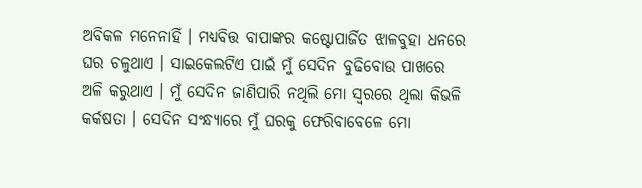ଅବିକଳ ମନେନାହିଁ । ମଧ୍ୟବିତ୍ତ ବାପାଙ୍କର କଷ୍ଟୋପାର୍ଜିତ ଝାଳବୁହା ଧନରେ ଘର ଚଳୁଥାଏ । ସାଇକେଲଟିଏ ପାଇଁ ମୁଁ ସେଦିନ ବୁଢିବୋଉ ପାଖରେ ଅଳି କରୁଥାଏ । ମୁଁ ସେଦିନ ଜାଣିପାରି ନଥିଲି ମୋ ସ୍ୱରରେ ଥିଲା କିଭଳି କର୍କଷତା । ସେଦିନ ସଂନ୍ଧ୍ୟାରେ ମୁଁ ଘରକୁ ଫେରିବାବେଳେ ମୋ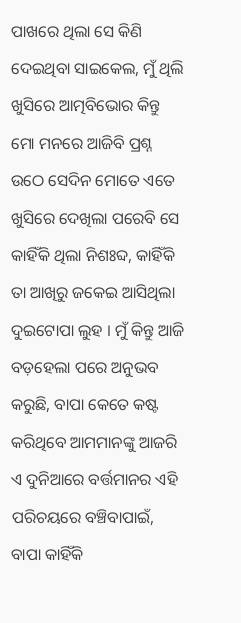ପାଖରେ ଥିଲା ସେ କିଣି ଦେଇଥିବା ସାଇକେଲ, ମୁଁ ଥିଲି ଖୁସିରେ ଆତ୍ମବିଭୋର କିନ୍ତୁ ମୋ ମନରେ ଆଜିବି ପ୍ରଶ୍ନ ଉଠେ ସେଦିନ ମୋତେ ଏତେ ଖୁସିରେ ଦେଖିଲା ପରେବି ସେ କାହିଁକି ଥିଲା ନିଶଃବ୍ଦ, କାହିଁକି ତା ଆଖିରୁ ଜକେଇ ଆସିଥିଲା ଦୁଇଟୋପା ଲୁହ । ମୁଁ କିନ୍ତୁ ଆଜି ବଡ଼ହେଲା ପରେ ଅନୁଭବ କରୁଛି, ବାପା କେତେ କଷ୍ଟ କରିଥିବେ ଆମମାନଙ୍କୁ ଆଜରି ଏ ଦୁନିଆରେ ବର୍ତ୍ତମାନର ଏହି ପରିଚୟରେ ବଞ୍ଚିବାପାଇଁ, ବାପା କାହିଁକି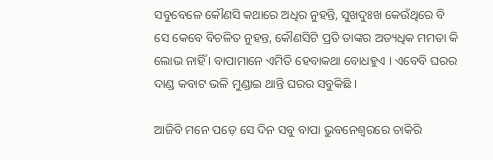ସବୁବେଳେ କୌଣସି କଥାରେ ଅଧିର ନୁହନ୍ତି, ସୁଖଦୁଃଖ କେଉଁଥିରେ ବି ସେ କେବେ ବିଚଳିତ ନୁହନ୍ତ, କୌଣସିଟି ପ୍ରତି ତାଙ୍କର ଅତ୍ୟଧିକ ମମତା କି ଲୋଭ ନାହିଁ । ବାପାମାନେ ଏମିତି ହେବାକଥା ବୋଧହୁଏ । ଏବେବି ଘରର ଦାଣ୍ଡ କବାଟ ଭଳି ମୁଣ୍ଡାଇ ଥାନ୍ତି ଘରର ସବୁକିଛି ।

ଆଜିବି ମନେ ପଡ଼େ ସେ ଦିନ ସବୁ ବାପା ଭୁବନେଶ୍ୱରରେ ଚାକିରି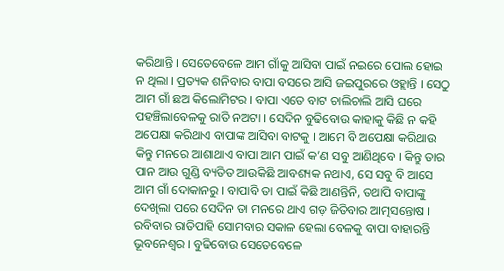କରିଥାନ୍ତି । ସେତେବେଳେ ଆମ ଗାଁକୁ ଆସିବା ପାଇଁ ନଇରେ ପୋଲ ହୋଇ ନ ଥିଲା । ପ୍ରତ୍ୟକ ଶନିବାର ବାପା ବସରେ ଆସି ଜଇପୁରରେ ଓହ୍ଲାନ୍ତି । ସେଠୁ ଆମ ଗାଁ ଛଅ କିଲୋମିଟର । ବାପା ଏତେ ବାଟ ଚାଲିଚାଲି ଆସି ଘରେ ପହଞ୍ଚିଲାବେଳକୁ ରାତି ନଅଟା । ସେଦିନ ବୁଢିବୋଉ କାହାକୁ କିଛି ନ କହି ଅପେକ୍ଷା କରିଥାଏ ବାପାଙ୍କ ଆସିବା ବାଟକୁ । ଆମେ ବି ଅପେକ୍ଷା କରିଥାଉ କିନ୍ତୁ ମନରେ ଆଶାଥାଏ ବାପା ଆମ ପାଇଁ କ’ଣ ସବୁ ଆଣିଥିବେ । କିନ୍ତୁ ତାର ପାନ ଆଉ ଗୁଣ୍ଡି ବ୍ୟତିତ ଆଉକିଛି ଆବଶ୍ୟକ ନଥାଏ, ସେ ସବୁ ବି ଆସେ ଆମ ଗାଁ ଦୋକାନରୁ । ବାପାବି ତା ପାଇଁ କିଛି ଆଣନ୍ତିନି, ତଥାପି ବାପାଙ୍କୁ ଦେଖିଲା ପରେ ସେଦିନ ତା ମନରେ ଥାଏ ଗଡ଼ ଜିତିବାର ଆତ୍ମସନ୍ତୋଷ । ରବିବାର ରାତିପାହି ସୋମବାର ସକାଳ ହେଲା ବେଳକୁ ବାପା ବାହାରନ୍ତି ଭୂବନେଶ୍ୱର । ବୁଢିବୋଉ ସେତେବେଳେ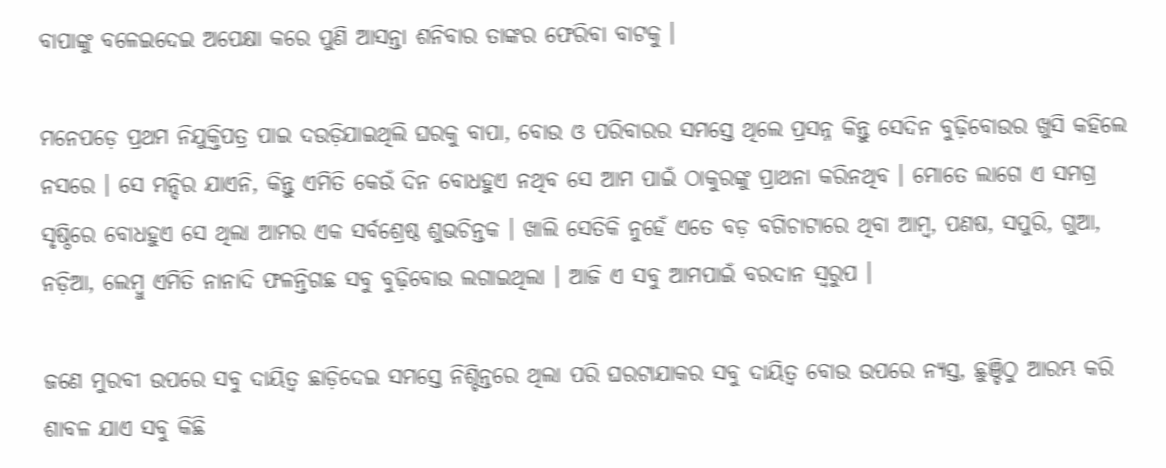ବାପାଙ୍କୁ ବଳେଇଦେଇ ଅପେକ୍ଷା କରେ ପୁଣି ଆସନ୍ତା ଶନିବାର ତାଙ୍କର ଫେରିବା ବାଟକୁ ।

ମନେପଡ଼େ ପ୍ରଥମ ନିଯୁକ୍ତିପତ୍ର ପାଇ ଦଉଡ଼ିଯାଇଥିଲି ଘରକୁ ବାପା, ବୋଉ ଓ ପରିବାରର ସମସ୍ତେ ଥିଲେ ପ୍ରସନ୍ନ କିନ୍ତୁ ସେଦିନ ବୁଢ଼ିବୋଉର ଖୁସି କହିଲେ ନସରେ । ସେ ମନ୍ଦିର ଯାଏନି, କିନ୍ତୁ ଏମିତି କେଉଁ ଦିନ ବୋଧହୁଏ ନଥିବ ସେ ଆମ ପାଇଁ ଠାକୁରଙ୍କୁ ପ୍ରାଥନା କରିନଥିବ । ମୋତେ ଲାଗେ ଏ ସମଗ୍ର ସୃଷ୍ଠିରେ ବୋଧହୁଏ ସେ ଥିଲା ଆମର ଏକ ସର୍ବଶ୍ରେଷ୍ଠ ଶୁଭଚିନ୍ତକ । ଖାଲି ସେତିକି ନୁହେଁ ଏତେ ବଡ଼ ବଗିଚାଟାରେ ଥିବା ଆମ୍ବ, ପଣଷ, ସପୁରି, ଗୁଆ, ନଡ଼ିଆ, ଲେମ୍ବୁ ଏମିତି ନାନାଦି ଫଳନ୍ତିଗଛ ସବୁ ବୁଢ଼ିବୋଉ ଲଗାଇଥିଲା । ଆଜି ଏ ସବୁ ଆମପାଇଁ ବରଦାନ ସ୍ୱରୁପ ।

ଜଣେ ମୁରବୀ ଉପରେ ସବୁ ଦାୟିତ୍ୱ ଛାଡ଼ିଦେଇ ସମସ୍ତେ ନିଶ୍ଚିନ୍ତରେ ଥିଲା ପରି ଘରଟାଯାକର ସବୁ ଦାୟିତ୍ୱ ବୋଉ ଉପରେ ନ୍ୟସ୍ତ, ଛୁଞ୍ଚିଠୁ ଆରମ୍ଭ କରି ଶାବଳ ଯାଏ ସବୁ କିଛି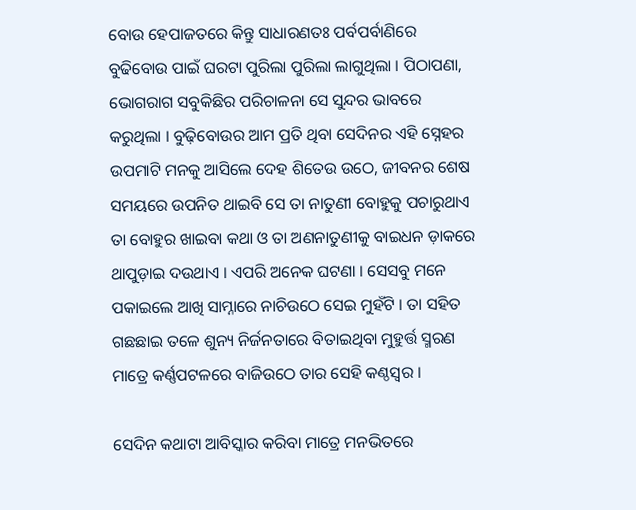ବୋଉ ହେପାଜତରେ କିନ୍ତୁ ସାଧାରଣତଃ ପର୍ବପର୍ବାଣିରେ ବୁଢିବୋଉ ପାଇଁ ଘରଟା ପୁରିଲା ପୁରିଲା ଲାଗୁଥିଲା । ପିଠାପଣା, ଭୋଗରାଗ ସବୁକିଛିର ପରିଚାଳନା ସେ ସୁନ୍ଦର ଭାବରେ କରୁଥିଲା । ବୁଢ଼ିବୋଉର ଆମ ପ୍ରତି ଥିବା ସେଦିନର ଏହି ସ୍ନେହର ଉପମାଟି ମନକୁ ଆସିଲେ ଦେହ ଶିତେଉ ଉଠେ, ଜୀବନର ଶେଷ ସମୟରେ ଉପନିତ ଥାଇବି ସେ ତା ନାତୁଣୀ ବୋହୁକୁ ପଚାରୁଥାଏ ତା ବୋହୁର ଖାଇବା କଥା ଓ ତା ଅଣନାତୁଣୀକୁ ବାଇଧନ ଡ଼ାକରେ ଥାପୁଡ଼ାଇ ଦଉଥାଏ । ଏପରି ଅନେକ ଘଟଣା । ସେସବୁ ମନେ ପକାଇଲେ ଆଖି ସାମ୍ନାରେ ନାଚିଉଠେ ସେଇ ମୁହଁଟି । ତା ସହିତ ଗଛଛାଇ ତଳେ ଶୁନ୍ୟ ନିର୍ଜନତାରେ ବିତାଇଥିବା ମୁହୁର୍ତ୍ତ ସ୍ମରଣ ମାତ୍ରେ କର୍ଣ୍ଣପଟଳରେ ବାଜିଉଠେ ତାର ସେହି କଣ୍ଠସ୍ୱର ।

ସେଦିନ କଥାଟା ଆବିସ୍କାର କରିବା ମାତ୍ରେ ମନଭିତରେ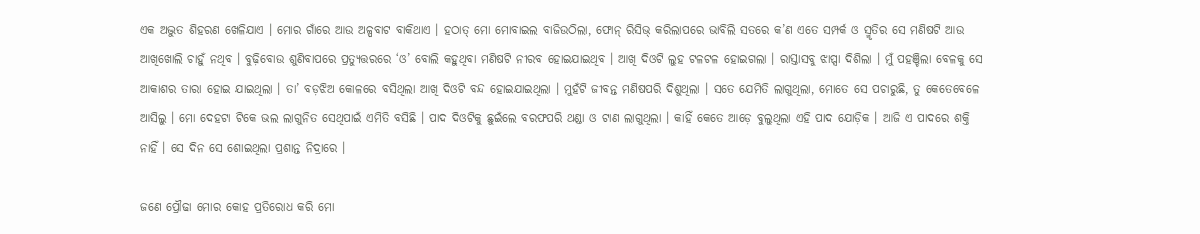ଏକ ଅଦ୍ଭୁତ ଶିହରଣ ଖେଳିଯାଏ । ମୋର ଗାଁରେ ଆଉ ଅଳ୍ପବାଟ ବାକିଥାଏ । ହଠାତ୍ ମୋ ମୋବାଇଲ ବାଜିଉଠିଲା, ଫୋନ୍ ରିସିଭ୍ କରିଲାପରେ ଭାବିଲି ସତରେ କ’ଣ ଏତେ ସମ୍ପର୍କ ଓ ସ୍ମୃତିର ସେ ମଣିଷଟି ଆଉ ଆଖିଖୋଲି ଚାହୁଁ ନଥିବ । ବୁଢ଼ିବୋଉ ଶୁଣିବାପରେ ପ୍ରତ୍ୟୁତ୍ତରରେ ‘ଓ’ ବୋଲି କହୁଥିବା ମଣିଷଟି ନୀରବ ହୋଇଯାଇଥିବ । ଆଖି ଦିଓଟି ଲୁହ ଟଳଟଳ ହୋଇଗଲା । ରାସ୍ତାସବୁ ଝାପ୍ସା ଦିଶିଲା । ମୁଁ ପହଞ୍ଚିଲା ବେଳକୁ ସେ ଆକାଶର ତାରା ହୋଇ ଯାଇଥିଲା । ତା’ ବଡ଼ଝିଅ କୋଳରେ ବସିଥିଲା ଆଖି ଦିଓଟି ବନ୍ଦ ହୋଇଯାଇଥିଲା । ମୁହଁଟି ଜୀବନ୍ତ ମଣିଷପରି ଦିଶୁଥିଲା । ସତେ ଯେମିତି ଲାଗୁଥିଲା, ମୋତେ ସେ ପଚାରୁଛି, ତୁ କେତେବେଳେ ଆସିଲୁ । ମୋ ଦେହଟା ଟିକେ ଭଲ ଲାଗୁନିତ ସେଥିପାଇଁ ଏମିତି ବସିଛି । ପାଦ ଦିଓଟିକୁ ଛୁଇଁଲେ ବରଫପରି ଥଣ୍ଡା ଓ ଟାଣ ଲାଗୁଥିଲା । କାହିଁ କେତେ ଆଡ଼େ ବୁଲୁଥିଲା ଏହି ପାଦ ଯୋଡ଼ିକ । ଆଜି ଏ ପାଦରେ ଶକ୍ତି ନାହିଁ । ସେ ଦିନ ସେ ଶୋଇଥିଲା ପ୍ରଶାନ୍ତ ନିଦ୍ରାରେ ।

ଜଣେ ପ୍ରୌଢା ମୋର କୋହ ପ୍ରତିରୋଧ କରି ମୋ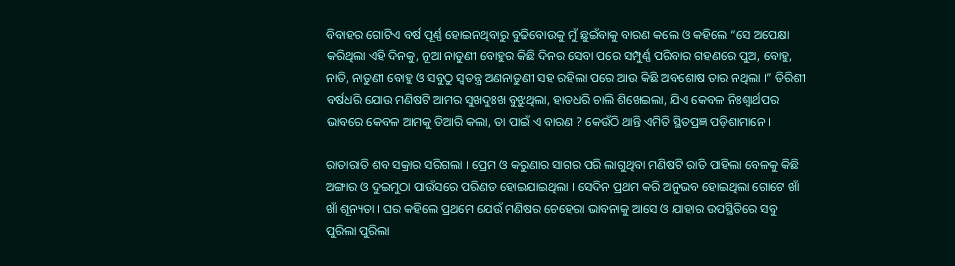ବିବାହର ଗୋଟିଏ ବର୍ଷ ପୂର୍ଣ୍ଣ ହୋଇନଥିବାରୁ ବୁଢିବୋଉକୁ ମୁଁ ଛୁଇଁବାକୁ ବାରଣ କଲେ ଓ କହିଲେ “ସେ ଅପେକ୍ଷା କରିଥିଲା ଏହି ଦିନକୁ, ନୂଆ ନାତୁଣୀ ବୋହୁର କିଛି ଦିନର ସେବା ପରେ ସମ୍ପୁର୍ଣ୍ଣ ପରିବାର ଗହଣରେ ପୁଅ, ବୋହୁ, ନାତି, ନାତୁଣୀ ବୋହୁ ଓ ସବୁଠୁ ସ୍ୱତନ୍ତ୍ର ଅଣନାତୁଣୀ ସହ ରହିଲା ପରେ ଆଉ କିଛି ଅବଶୋଷ ତାର ନଥିଲା ।” ତିରିଶୀ ବର୍ଷଧରି ଯୋଉ ମଣିଷଟି ଆମର ସୁଖଦୁଃଖ ବୁଝୁଥିଲା, ହାତଧରି ଚାଲି ଶିଖେଇଲା, ଯିଏ କେବଳ ନିଃଶ୍ୱାର୍ଥପର ଭାବରେ କେବଳ ଆମକୁ ତିଆରି କଲା, ତା ପାଇଁ ଏ ବାରଣ ? କେଉଁଠି ଥାନ୍ତି ଏମିତି ସ୍ଥିତପ୍ରଜ୍ଞ ପଡ଼ିଶାମାନେ ।

ରାତାରାତି ଶବ ସକ୍ରାର ସରିଗଲା । ପ୍ରେମ ଓ କରୁଣାର ସାଗର ପରି ଲାଗୁଥିବା ମଣିଷଟି ରାତି ପାହିଲା ବେଳକୁ କିଛି ଅଙ୍ଗାର ଓ ଦୁଇମୁଠା ପାଉଁସରେ ପରିଣତ ହୋଇଯାଇଥିଲା । ସେଦିନ ପ୍ରଥମ କରି ଅନୁଭବ ହୋଇଥିଲା ଗୋଟେ ଖାଁ ଖାଁ ଶୂନ୍ୟତା । ଘର କହିଲେ ପ୍ରଥମେ ଯେଉଁ ମଣିଷର ଚେହେରା ଭାବନାକୁ ଆସେ ଓ ଯାହାର ଉପସ୍ଥିତିରେ ସବୁ ପୁରିଲା ପୁରିଲା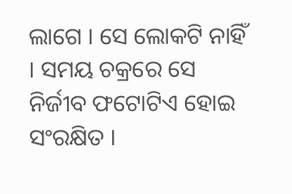ଲାଗେ । ସେ ଲୋକଟି ନାହିଁ । ସମୟ ଚକ୍ରରେ ସେ ନିର୍ଜୀବ ଫଟୋଟିଏ ହୋଇ ସଂରକ୍ଷିତ ।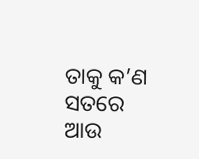ତାକୁ କ’ଣ ସତରେ ଆଉ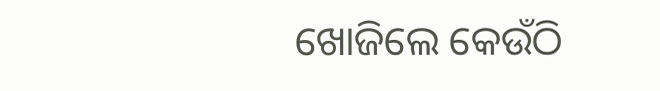ଖୋଜିଲେ କେଉଁଠି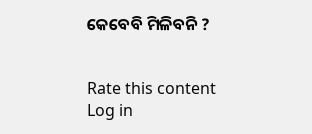କେବେବି ମିଳିବନି ?


Rate this content
Log in